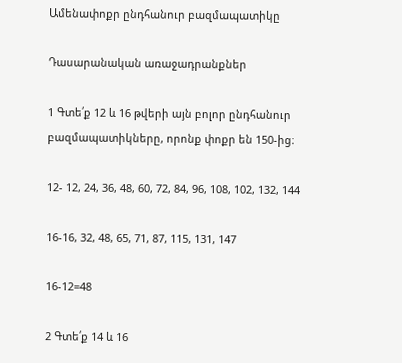Ամենափոքր ընդհանուր բազմապատիկը

Դասարանական առաջադրանքներ

1 Գտե՛ք 12 և 16 թվերի այն բոլոր ընդհանուր բազմապատիկները, որոնք փոքր են 150-ից։

12- 12, 24, 36, 48, 60, 72, 84, 96, 108, 102, 132, 144

16-16, 32, 48, 65, 71, 87, 115, 131, 147

16-12=48

2 Գտե՛ք 14 և 16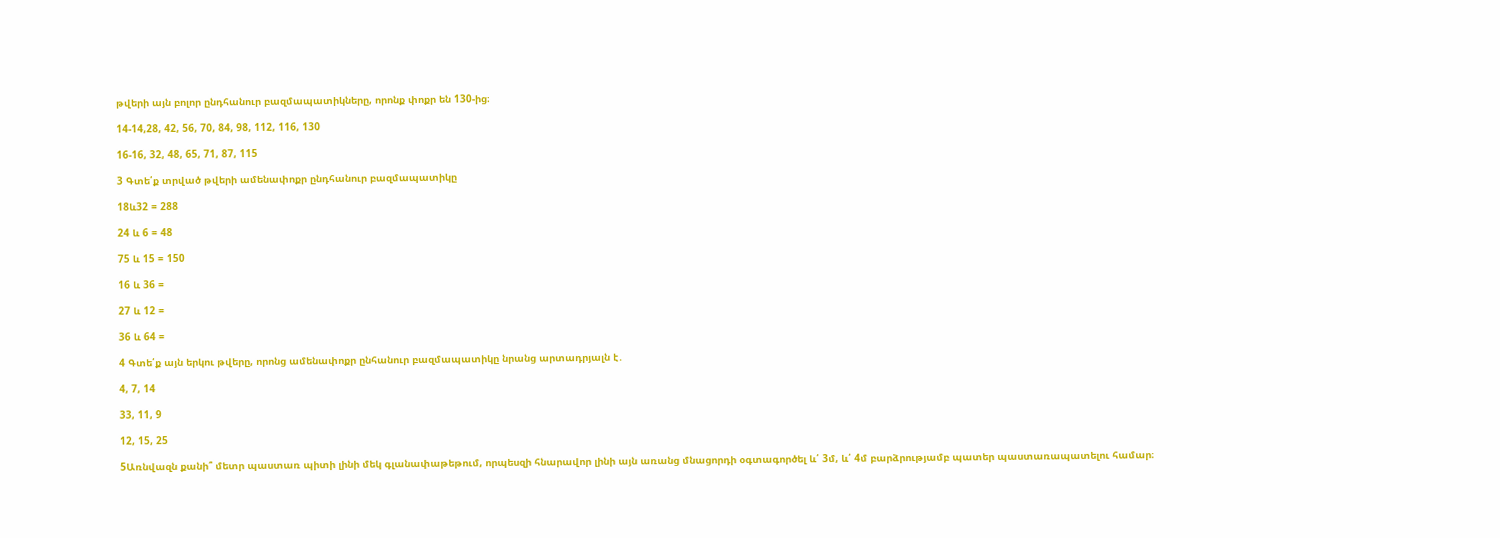թվերի այն բոլոր ընդհանուր բազմապատիկները, որոնք փոքր են 130-ից։

14-14,28, 42, 56, 70, 84, 98, 112, 116, 130

16-16, 32, 48, 65, 71, 87, 115

3 Գտե՛ք տրված թվերի ամենափոքր ընդհանուր բազմապատիկը

18և32 = 288

24 և 6 = 48

75 և 15 = 150

16 և 36 =

27 և 12 =

36 և 64 =

4 Գտե՛ք այն երկու թվերը, որոնց ամենափոքր ընհանուր բազմապատիկը նրանց արտադրյալն է․

4, 7, 14

33, 11, 9

12, 15, 25

5Առնվազն քանի՞ մետր պաստառ պիտի լինի մեկ գլանափաթեթում, որպեսզի հնարավոր լինի այն առանց մնացորդի օգտագործել և՛ 3մ, և՛ 4մ բարձրությամբ պատեր պաստառապատելու համար։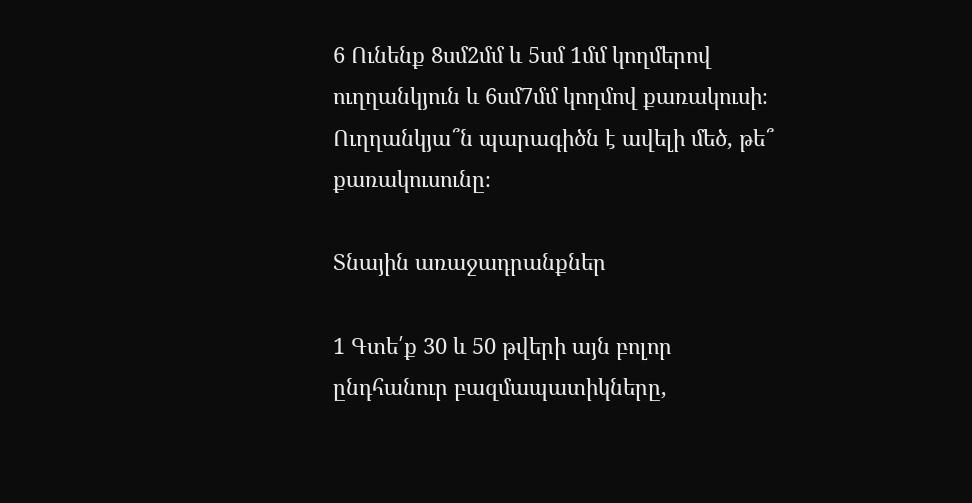6 Ունենք 8սմ2մմ և 5սմ 1մմ կողմերով ուղղանկյուն և 6սմ7մմ կողմով քառակուսի։ Ուղղանկյա՞ն պարագիծն է ավելի մեծ, թե՞ քառակուսունը։

Տնային առաջադրանքներ

1 Գտե՛ք 30 և 50 թվերի այն բոլոր ընդհանուր բազմապատիկները,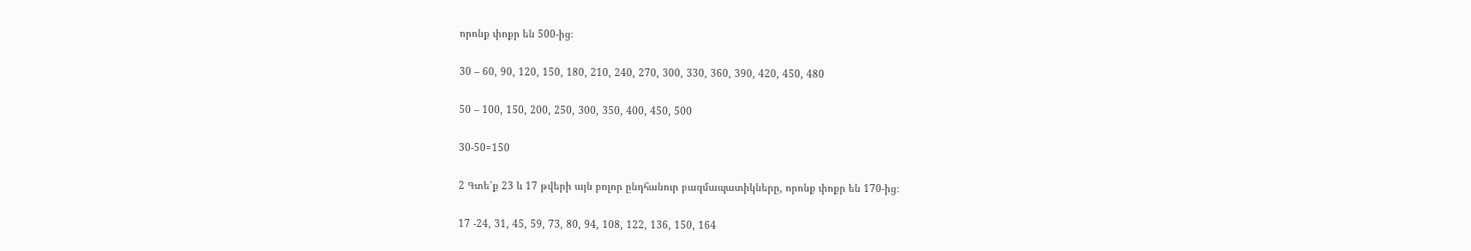որոնք փոքր են 500-ից։

30 – 60, 90, 120, 150, 180, 210, 240, 270, 300, 330, 360, 390, 420, 450, 480

50 – 100, 150, 200, 250, 300, 350, 400, 450, 500

30-50=150

2 Գտե՛ք 23 և 17 թվերի այն բոլոր ընդհանուր բազմապատիկները, որոնք փոքր են 170-ից։

17 -24, 31, 45, 59, 73, 80, 94, 108, 122, 136, 150, 164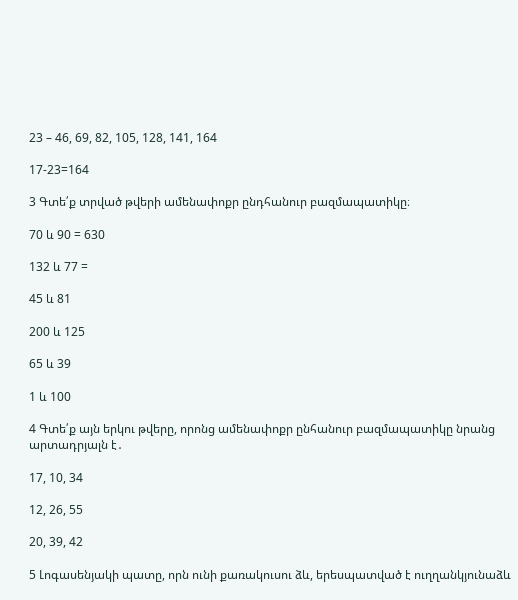23 – 46, 69, 82, 105, 128, 141, 164

17-23=164

3 Գտե՛ք տրված թվերի ամենափոքր ընդհանուր բազմապատիկը։

70 և 90 = 630

132 և 77 =

45 և 81

200 և 125

65 և 39

1 և 100

4 Գտե՛ք այն երկու թվերը, որոնց ամենափոքր ընհանուր բազմապատիկը նրանց արտադրյալն է․

17, 10, 34

12, 26, 55

20, 39, 42

5 Լոգասենյակի պատը, որն ունի քառակուսու ձև, երեսպատված է ուղղանկյունաձև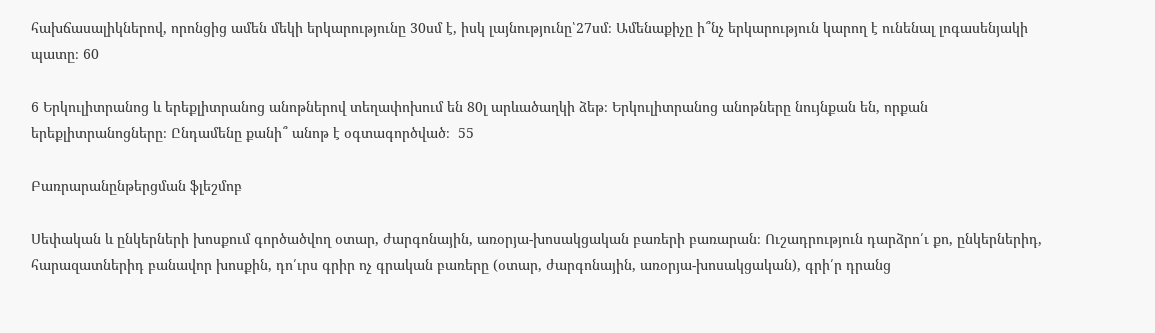հախճասալիկներով, որոնցից ամեն մեկի երկարությունը 30սմ է, իսկ լայնությունը՝27սմ։ Ամենաքիչը ի՞նչ երկարություն կարող է ունենալ լոգասենյակի պատը։ 60

6 Երկուլիտրանոց և երեքլիտրանոց անոթներով տեղափոխում են 80լ արևածաղկի ձեթ։ Երկուլիտրանոց անոթները նույնքան են, որքան երեքլիտրանոցները։ Ընդամենը քանի՞ անոթ է օգտագործված։  55

Բառրարանընթերցման ֆլեշմոբ

Սեփական և ընկերների խոսքում գործածվող օտար, ժարգոնային, առօրյա-խոսակցական բառերի բառարան։ Ուշադրություն դարձրո՛ւ քո, ընկերներիդ, հարազատներիդ բանավոր խոսքին, դո՛ւրս գրիր ոչ գրական բառերը (օտար, ժարգոնային, առօրյա-խոսակցական), գրի՛ր դրանց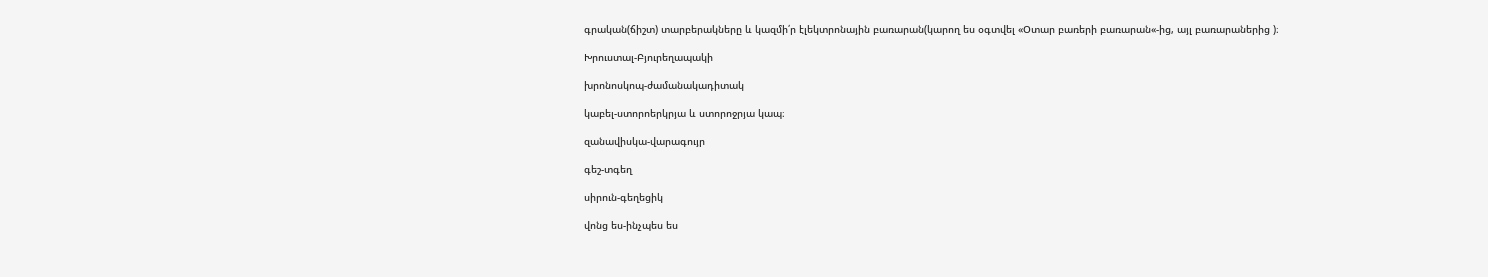գրական(ճիշտ) տարբերակները և կազմի՛ր էլեկտրոնային բառարան(կարող ես օգտվել «Օտար բառերի բառարան«-ից, այլ բառարաներից )։

Խրուստալ-Բյուրեղապակի

խրոնոսկոպ-ժամանակադիտակ

կաբել-ստորոերկրյա և ստորոջրյա կապ։

զանավիսկա-վարագույր

գեշ-տգեղ

սիրուն-գեղեցիկ

վոնց ես-ինչպես ես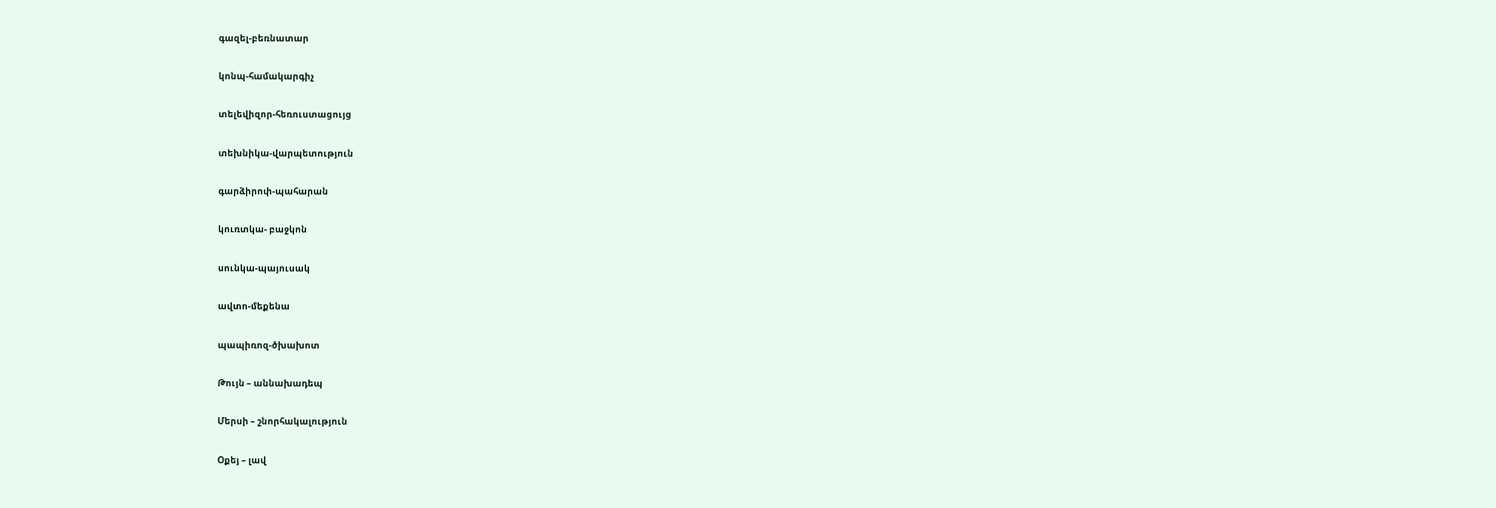գազել-բեռնատար

կոնպ-համակարգիչ

տելեվիզոր-հեռուստացույց

տեխնիկա-վարպետություն

գարձիրոփ-պահարան

կուռտկա- բաջկոն

սունկա-պայուսակ

ավտո-մեքենա

պապիռոզ-ծխախոտ

Թույն – աննախադեպ

Մերսի – շնորհակալություն

Օքեյ – լավ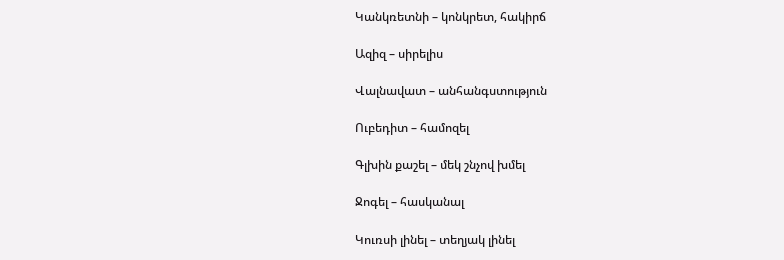Կանկռետնի – կոնկրետ, հակիրճ

Ազիզ – սիրելիս

Վալնավատ – անհանգստություն

Ուբեդիտ – համոզել

Գլխին քաշել – մեկ շնչով խմել

Ջոգել – հասկանալ

Կուռսի լինել – տեղյակ լինել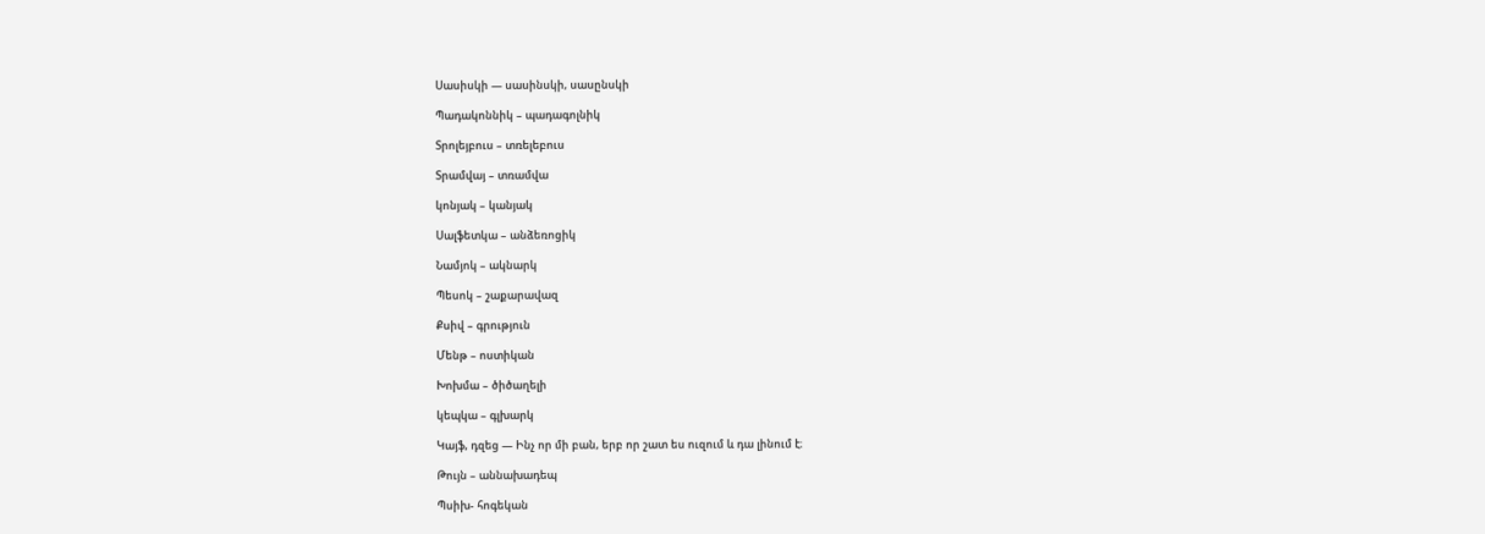Սասիսկի — սասինսկի, սասընսկի

Պադակոննիկ – պադագոլնիկ

Տրոլեյբուս – տռելեբուս

Տրամվայ – տռամվա

կոնյակ – կանյակ

Սալֆետկա – անձեռոցիկ

Նամյոկ – ակնարկ

Պեսոկ – շաքարավազ

Քսիվ – գրություն

Մենթ – ոստիկան

Խոխմա – ծիծաղելի

կեպկա – գլխարկ

Կայֆ, դզեց — Ինչ որ մի բան, երբ որ շատ ես ուզում և դա լինում է։

Թույն – աննախադեպ

Պսիխ- հոգեկան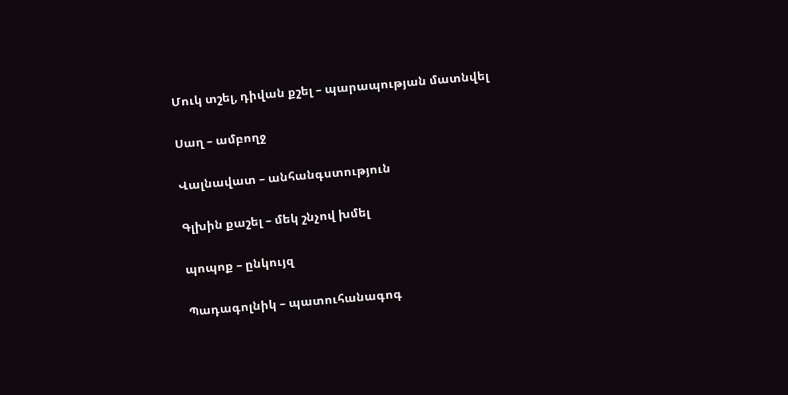Մուկ տշել, դիվան քշել – պարապության մատնվել

Սաղ – ամբողջ

Վալնավատ – անհանգստություն

Գլխին քաշել – մեկ շնչով խմել

պոպոք – ընկույզ

Պադագոլնիկ – պատուհանագոգ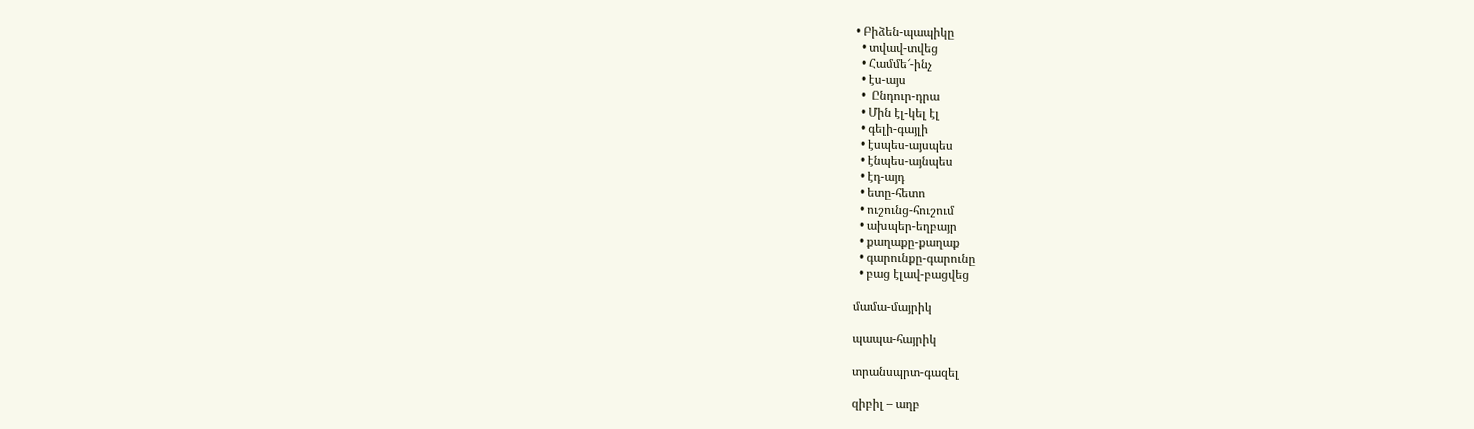• Բիձեն-պապիկը
  • տվավ-տվեց
  • Համմե՜-ինչ
  • էս-այս
  •  Ընդուր-դրա
  • Մին էլ-կել էլ
  • գելի-գայլի
  • էսպես-այսպես
  • էնպես-այնպես
  • էդ-այդ
  • ետը-հետո
  • ուշունց-հուշում
  • ախպեր-եղբայր
  • քաղաքը-քաղաք
  • գարունքը-գարունը
  • բաց էլավ-բացվեց

մամա-մայրիկ

պապա-հայրիկ

տրանսպրտ-գազել

զիբիլ – աղբ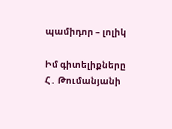պամիդոր – լոլիկ

Իմ գիտելիքները Հ․ Թումանյանի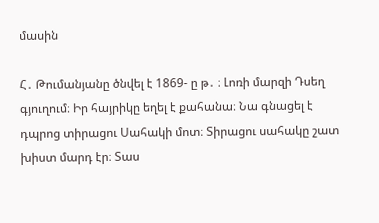մասին

Հ․ Թումանյանը ծնվել է 1869- ը թ․ ։ Լոռի մարզի Դսեղ գյուղում։ Իր հայրիկը եղել է քահանա։ Նա գնացել է դպրոց տիրացու Սահակի մոտ։ Տիրացու սահակը շատ խիստ մարդ էր։ Տաս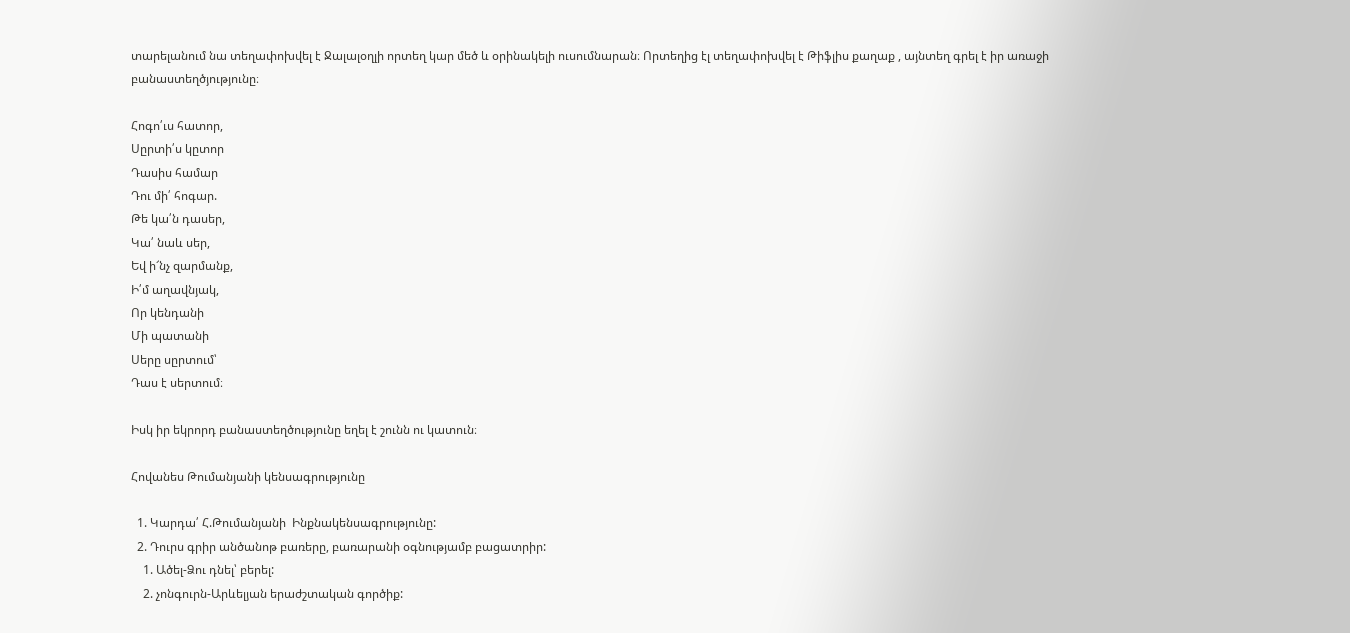տարելանում նա տեղափոխվել է Ջալալօղլի որտեղ կար մեծ և օրինակելի ուսումնարան։ Որտեղից էլ տեղափոխվել է Թիֆլիս քաղաք , այնտեղ գրել է իր առաջի բանաստեղծյությունը։

Հոգո՛ւս հատոր,
Սըրտի՛ս կըտոր
Դասիս համար
Դու մի՛ հոգար.
Թե կա՛ն դասեր,
Կա՛ նաև սեր,
Եվ ի՜նչ զարմանք,
Ի՛մ աղավնյակ,
Որ կենդանի
Մի պատանի
Սերը սըրտում՝
Դաս է սերտում։

Իսկ իր եկրորդ բանաստեղծությունը եղել է շունն ու կատուն։

Հովանես Թումանյանի կենսագրությունը

  1. Կարդա՛ Հ.Թումանյանի  Ինքնակենսագրությունը:
  2. Դուրս գրիր անծանոթ բառերը, բառարանի օգնությամբ բացատրիր:
    1. Ածել-Ձու դնել՝ բերել:
    2. չոնգուրն-Արևելյան երաժշտական գործիք: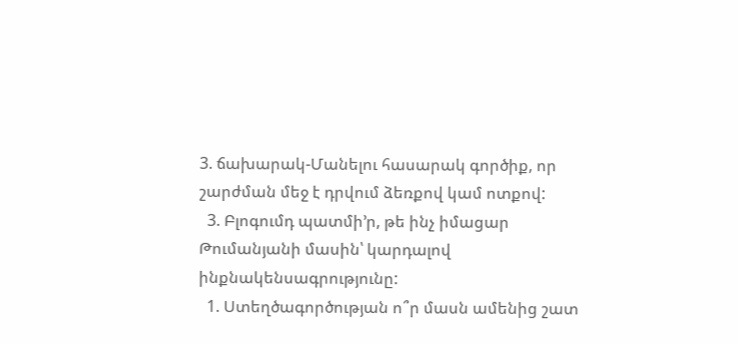3. ճախարակ-Մանելու հասարակ գործիք, որ շարժման մեջ է դրվում ձեռքով կամ ոտքով:
  3. Բլոգումդ պատմի’ր, թե ինչ իմացար Թումանյանի մասին՝ կարդալով  ինքնակենսագրությունը:
  1. Ստեղծագործության ո՞ր մասն ամենից շատ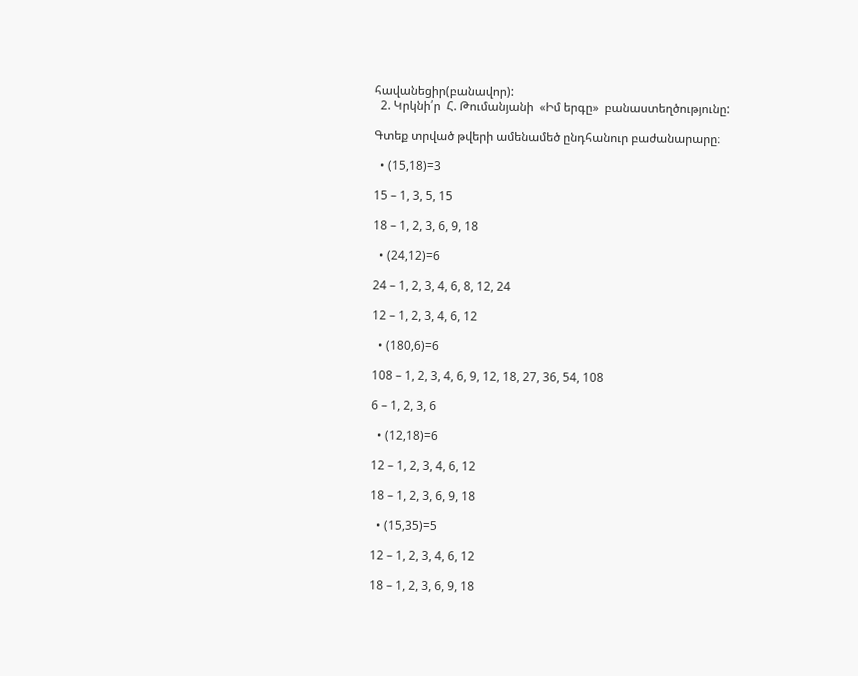հավանեցիր(բանավոր):
  2. Կրկնի՛ր  Հ. Թումանյանի  «Իմ երգը»  բանաստեղծությունը:

Գտեք տրված թվերի ամենամեծ ընդհանուր բաժանարարը։

  • (15,18)=3

15 – 1, 3, 5, 15

18 – 1, 2, 3, 6, 9, 18

  • (24,12)=6

24 – 1, 2, 3, 4, 6, 8, 12, 24

12 – 1, 2, 3, 4, 6, 12

  • (180,6)=6

108 – 1, 2, 3, 4, 6, 9, 12, 18, 27, 36, 54, 108

6 – 1, 2, 3, 6

  • (12,18)=6

12 – 1, 2, 3, 4, 6, 12

18 – 1, 2, 3, 6, 9, 18

  • (15,35)=5

12 – 1, 2, 3, 4, 6, 12

18 – 1, 2, 3, 6, 9, 18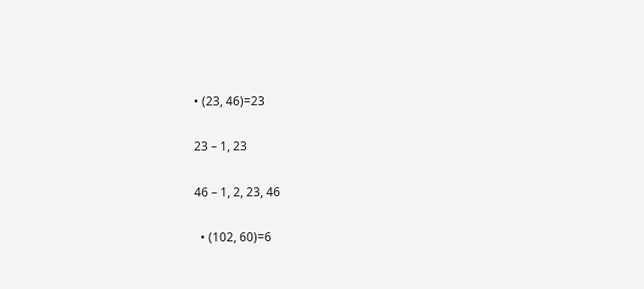• (23, 46)=23

23 – 1, 23

46 – 1, 2, 23, 46

  • (102, 60)=6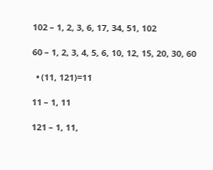102 – 1, 2, 3, 6, 17, 34, 51, 102

60 – 1, 2, 3, 4, 5, 6, 10, 12, 15, 20, 30, 60

  • (11, 121)=11

11 – 1, 11

121 – 1, 11,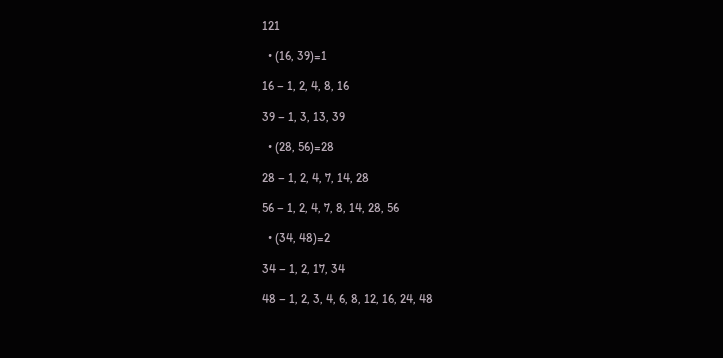121

  • (16, 39)=1

16 – 1, 2, 4, 8, 16

39 – 1, 3, 13, 39

  • (28, 56)=28

28 – 1, 2, 4, 7, 14, 28

56 – 1, 2, 4, 7, 8, 14, 28, 56

  • (34, 48)=2

34 – 1, 2, 17, 34

48 – 1, 2, 3, 4, 6, 8, 12, 16, 24, 48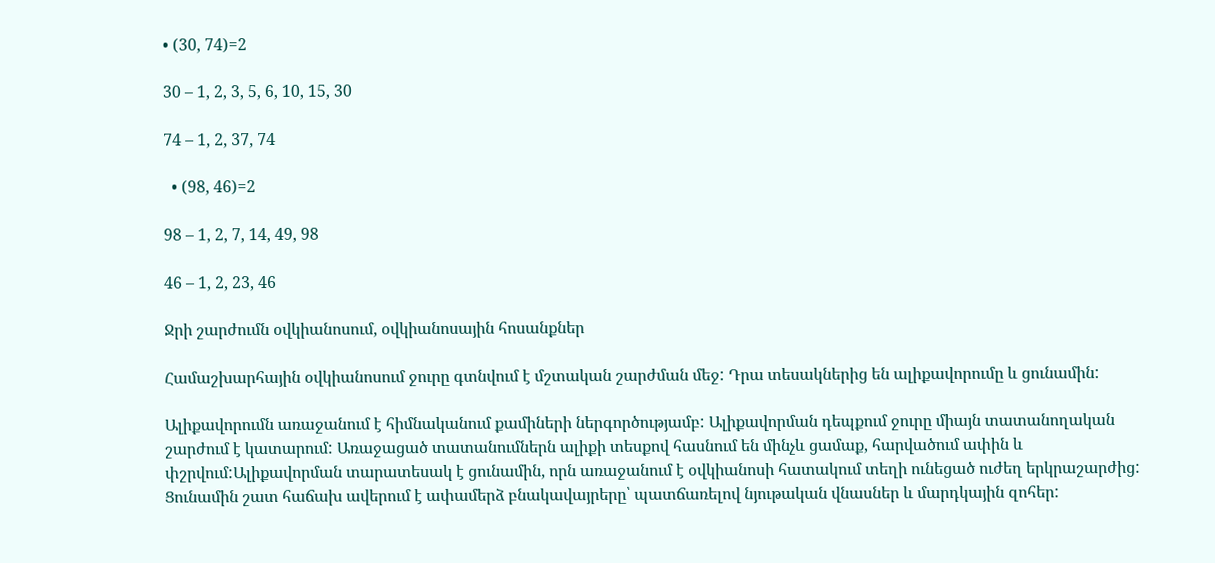• (30, 74)=2

30 – 1, 2, 3, 5, 6, 10, 15, 30

74 – 1, 2, 37, 74

  • (98, 46)=2

98 – 1, 2, 7, 14, 49, 98

46 – 1, 2, 23, 46

Ջրի շարժումն օվկիանոսում, օվկիանոսային հոսանքներ

Համաշխարհային օվկիանոսում ջուրը գտնվում է մշտական շարժման մեջ: Դրա տեսակներից են ալիքավորումը և ցունամին:

Ալիքավորումն առաջանում է հիմնականում քամիների ներգործությամբ: Ալիքավորման դեպքում ջուրը միայն տատանողական շարժում է կատարում: Առաջացած տատանումներն ալիքի տեսքով հասնում են մինչև ցամաք, հարվածում ափին և փշրվում:Ալիքավորման տարատեսակ է ցունամին, որն առաջանում է օվկիանոսի հատակում տեղի ունեցած ուժեղ երկրաշարժից: Ցունամին շատ հաճախ ավերում է ափամերձ բնակավայրերը՝ պատճառելով նյութական վնասներ և մարդկային զոհեր: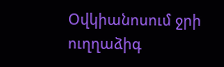Օվկիանոսում ջրի ուղղաձիգ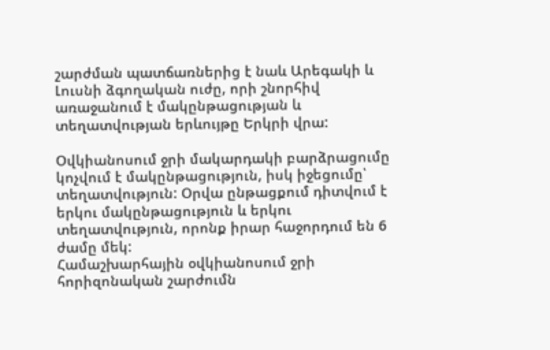շարժման պատճառներից է նաև Արեգակի և Լուսնի ձգողական ուժը, որի շնորհիվ առաջանում է մակընթացության և տեղատվության երևույթը Երկրի վրա:

Օվկիանոսում ջրի մակարդակի բարձրացումը կոչվում է մակընթացություն, իսկ իջեցումը՝ տեղատվություն: Օրվա ընթացքում դիտվում է երկու մակընթացություն և երկու տեղատվություն, որոնք իրար հաջորդում են 6 ժամը մեկ:
Համաշխարհային օվկիանոսում ջրի հորիզոնական շարժումն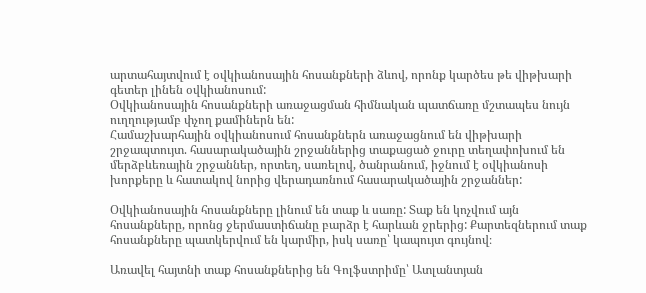արտահայտվում է օվկիանոսային հոսանքների ձևով, որոնք կարծես թե վիթխարի գետեր լինեն օվկիանոսում:
Օվկիանոսային հոսանքների առաջացման հիմնական պատճառը մշտապես նույն ուղղությամբ փչող քամիներն են:
Համաշխարհային օվկիանոսում հոսանքներն առաջացնում են վիթխարի շրջապտույտ. հասարակածային շրջաններից տաքացած ջուրը տեղափոխում են մերձբևեռային շրջաններ, որտեղ, սառելով, ծանրանում, իջնում է օվկիանոսի խորքերը և հատակով նորից վերադառնում հասարակածային շրջաններ:

Օվկիանոսային հոսանքները լինում են տաք և սառը: Տաք են կոչվում այն հոսանքները, որոնց ջերմաստիճանը բարձր է հարևան ջրերից: Քարտեզներում տաք հոսանքները պատկերվում են կարմիր, իսկ սառը՝ կապույտ գույնով։

Առավել հայտնի տաք հոսանքներից են Գոլֆստրիմը՝ Ատլանտյան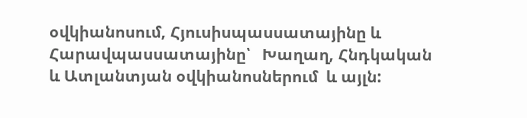օվկիանոսում, Հյուսիսպասսատայինը և Հարավպասսատայինը՝   Խաղաղ, Հնդկական և Ատլանտյան օվկիանոսներում  և այլն: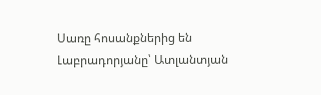Սառը հոսանքներից են Լաբրադորյանը՝ Ատլանտյան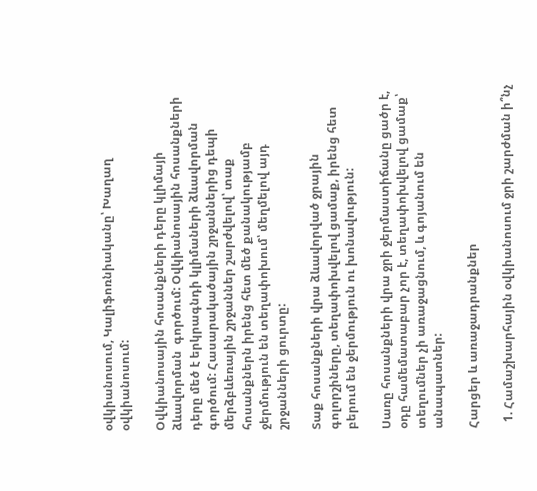օվկիանոսում, Կալիֆոռնիականը՝ Խաղաղ օվկիանոսում:

Օվկիանոսային հոսանքների դերը կլիմայի ձևավորման  գործում: Օվկիանոսային հոսանքների դերը մեծ է երկրագնդի կլիմաների ձևավորման գործում: Հասարակածային շրջաններից դեպի մերձբևեռային շրջաններ շարժվելով՝ տաք հոսանքներն իրենց հետ մեծ քանակությամբ ջերմություն են տեղափոխում՝ մեղմելով այդ շրջանների ցուրտը:

Տաք հոսանքների վրա ձևավորված ջրային գոլորշիները, տեղափոխվելով ցամաք, իրենց հետ բերում են ջերմություն ու խոնավություն:

Սառը հոսանքների վրա ջրի ջերմաստիճանը ցածր է, օդը համեմատաբար չոր է, տեղափոխվելով ցամաք՝ տեղումներ չի առաջացնում, և գոյանում են անապատներ:

Հարցեր և առաջադրանքներ

  1. Համաշխարհային օվկիանոսում ջրի շարժման ի՞նչ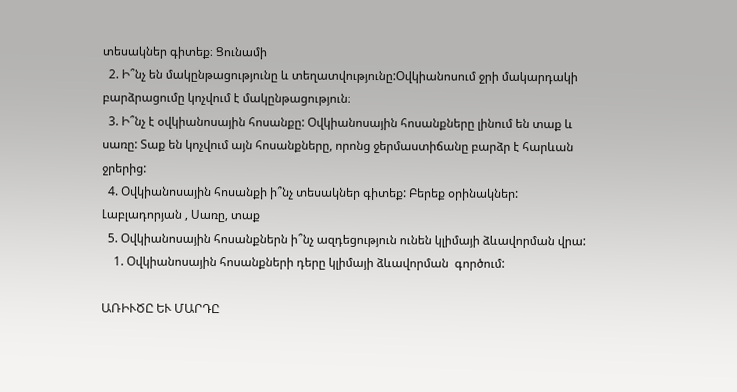տեսակներ գիտեք։ Ցունամի
  2. Ի՞նչ են մակընթացությունը և տեղատվությունը:Օվկիանոսում ջրի մակարդակի բարձրացումը կոչվում է մակընթացություն։
  3. Ի՞նչ է օվկիանոսային հոսանքը: Օվկիանոսային հոսանքները լինում են տաք և սառը: Տաք են կոչվում այն հոսանքները, որոնց ջերմաստիճանը բարձր է հարևան ջրերից:
  4. Օվկիանոսային հոսանքի ի՞նչ տեսակներ գիտեք: Բերեք օրինակներ: Լաբլադորյան , Սառը, տաք
  5. Օվկիանոսային հոսանքներն ի՞նչ ազդեցություն ունեն կլիմայի ձևավորման վրա:
    1. Օվկիանոսային հոսանքների դերը կլիմայի ձևավորման  գործում:

ԱՌԻՒԾԸ ԵՒ ՄԱՐԴԸ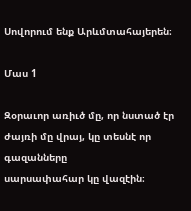Սովորում ենք Արևմտահայերեն։

Մաս 1

Զօրաւոր առիւծ մը, որ նստած էր ժայռի մը վրայ, կը տեսնէ որ գազանները
սարսափահար կը վազէին։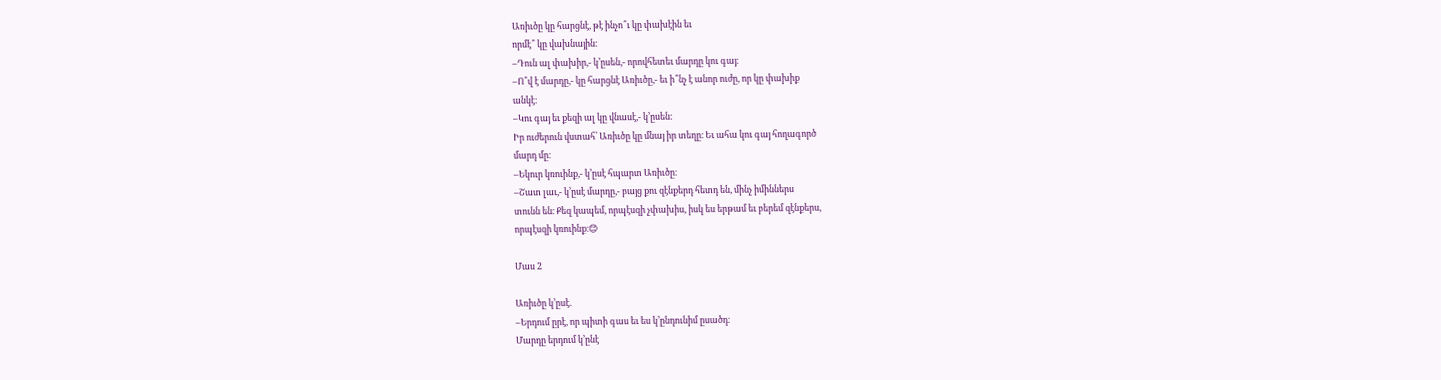Առիւծը կը հարցնէ, թէ ինչո՞ւ կը փախէին եւ
որմէ՞ կը վախնային։
–Դուն ալ փախիր,- կ’ըսեն,- որովհետեւ մարդը կու գայ։
–Ո՞վ է մարդը,- կը հարցնէ Առիւծը,- եւ ի՞նչ է անոր ուժը, որ կը փախիք
անկէ։
–Կու գայ եւ քեզի ալ կը վնասէ,- կ’ըսեն։
Իր ուժերուն վստահ՝ Առիւծը կը մնայ իր տեղը։ Եւ ահա կու գայ հողագործ
մարդ մը։
–Եկուր կռուինք,- կ’ըսէ հպարտ Առիւծը։
–Շատ լաւ,- կ’ըսէ մարդը,- բայց քու զէնքերդ հետդ են, մինչ իմիններս
տունն են։ Քեզ կապեմ, որպէսզի չփախիս, իսկ ես երթամ եւ բերեմ զէնքերս,
որպէսզի կռուինք։😊

Մաս 2

Առիւծը կ’ըսէ.
–Երդում ըրէ, որ պիտի գաս եւ ես կ’ընդունիմ ըսածդ։
Մարդը երդում կ’ընէ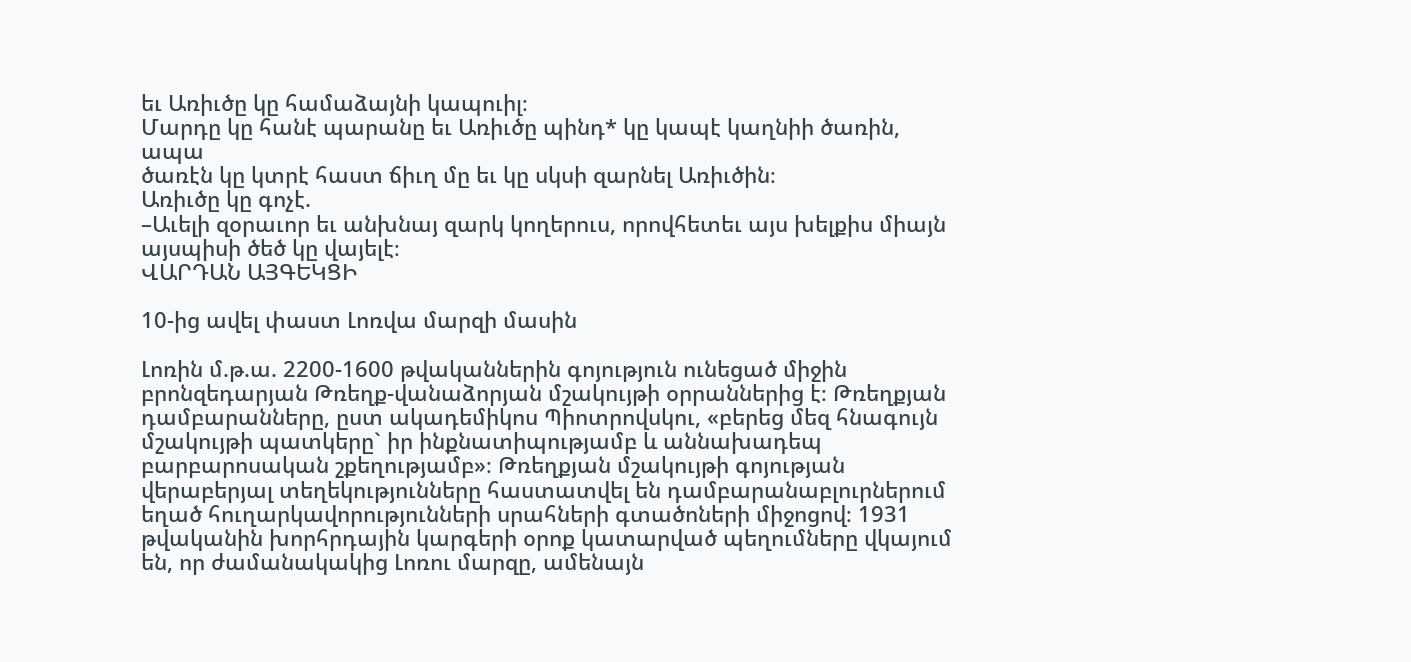եւ Առիւծը կը համաձայնի կապուիլ։
Մարդը կը հանէ պարանը եւ Առիւծը պինդ* կը կապէ կաղնիի ծառին, ապա
ծառէն կը կտրէ հաստ ճիւղ մը եւ կը սկսի զարնել Առիւծին։
Առիւծը կը գոչէ.
–Աւելի զօրաւոր եւ անխնայ զարկ կողերուս, որովհետեւ այս խելքիս միայն
այսպիսի ծեծ կը վայելէ։
ՎԱՐԴԱՆ ԱՅԳԵԿՑԻ

10-ից ավել փաստ Լոռվա մարզի մասին

Լոռին մ.թ.ա. 2200-1600 թվականներին գոյություն ունեցած միջին բրոնզեդարյան Թռեղք-վանաձորյան մշակույթի օրրաններից է։ Թռեղքյան դամբարանները, ըստ ակադեմիկոս Պիոտրովսկու, «բերեց մեզ հնագույն մշակույթի պատկերը` իր ինքնատիպությամբ և աննախադեպ բարբարոսական շքեղությամբ»։ Թռեղքյան մշակույթի գոյության վերաբերյալ տեղեկությունները հաստատվել են դամբարանաբլուրներում եղած հուղարկավորությունների սրահների գտածոների միջոցով։ 1931 թվականին խորհրդային կարգերի օրոք կատարված պեղումները վկայում են, որ ժամանակակից Լոռու մարզը, ամենայն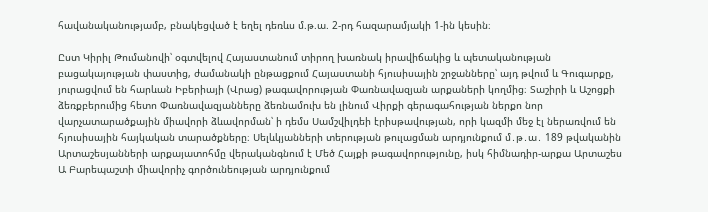հավանականությամբ, բնակեցված է եղել դեռևս մ.թ.ա. 2-րդ հազարամյակի 1-ին կեսին։

Ըստ Կիրիլ Թումանովի՝ օգտվելով Հայաստանում տիրող խառնակ իրավիճակից և պետականության բացակայության փաստից, ժամանակի ընթացքում Հայաստանի հյուսիսային շրջանները՝ այդ թվում և Գուգարքը, յուրացվում են հարևան Իբերիայի (Վրաց) թագավորության Փառնավազյան արքաների կողմից։ Տաշիրի և Աշոցքի ձեռքբերումից հետո Փառնավազյանները ձեռնամուխ են լինում Վիրքի գերագահության ներքո նոր վարչատարածքային միավորի ձևավորման՝ ի դեմս Սամշվիլդեի էրիսթավության, որի կազմի մեջ էլ ներառվում են հյուսիսային հայկական տարածքները։ Սելևկյանների տերության թուլացման արդյունքում մ․թ․ա․ 189 թվականին Արտաշեսյանների արքայատոհմը վերականգնում է Մեծ Հայքի թագավորությունը, իսկ հիմնադիր-արքա Արտաշես Ա Բարեպաշտի միավորիչ գործունեության արդյունքում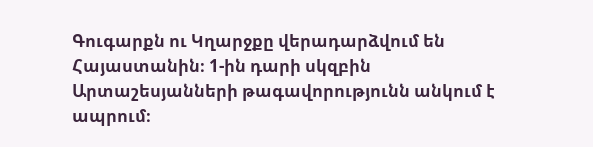Գուգարքն ու Կղարջքը վերադարձվում են Հայաստանին։ 1-ին դարի սկզբին Արտաշեսյանների թագավորությունն անկում է ապրում։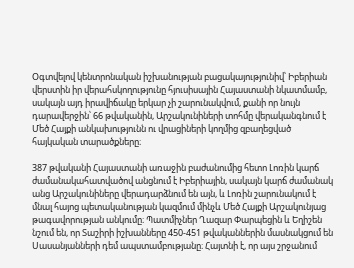Օգտվելով կենտրոնական իշխանության բացակայությունիվ՝ Իբերիան վերստին իր վերահսկողությունը հյուսիսային Հայաստանի նկատմամբ, սակայն այդ իրավիճակը երկար չի շարունակվում, քանի որ նույն դարավերջին՝ 66 թվականին, Արշակունիների տոհմը վերականգնում է Մեծ Հայքի անկախությունն ու վրացիների կողմից զբաղեցված հայկական տարածքները։

387 թվականի Հայաստանի առաջին բաժանումից հետո Լոռին կարճ ժամանակահատվածով անցնում է Իբերիային, սակայն կարճ ժամանակ անց Արշակունիները վերադարձնում են այն, և Լոռին շարունակում է մնալ հայոց պետականության կազմում մինչև Մեծ Հայքի Արշակունյաց թագավորության անկումը։ Պատմիչներ Ղազար Փարպեցին և Եղիշեն նշում են, որ Տաշիրի իշխանները 450-451 թվականներին մասնակցում են Սասանյանների դեմ ապստամբությանը։ Հայտնի է, որ այս շրջանում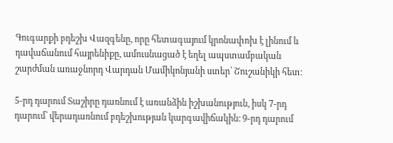Գուգարքի բդեշխ Վազգենը, որը հետագայում կրոնափոխ է լինում և դավաճանում հայրենիքը, ամուսնացած է եղել ապստամբական շարժման առաջնորդ Վարդան Մամիկոնյանի ստեր՝ Շուշանիկի հետ։

5-րդ դարում Տաշիրը դառնում է առանձին իշխանություն, իսկ 7-րդ դարում՝ վերադառնում բդեշխության կարգավիճակին։ 9-րդ դարում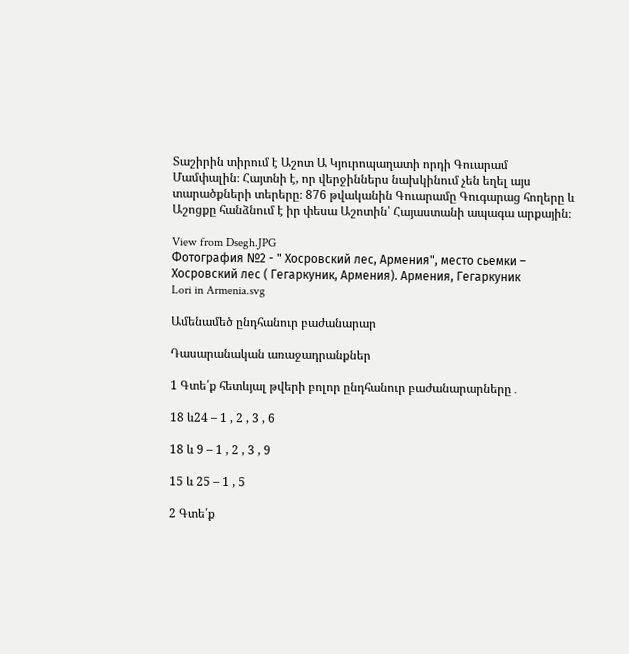Տաշիրին տիրում է Աշոտ Ա Կյուրոպաղատի որդի Գուարամ Մամփալին։ Հայտնի է, որ վերջիններս նախկինում չեն եղել այս տարածքների տերերը։ 876 թվականին Գուարամը Գուգարաց հողերը և Աշոցքը հանձնում է իր փեսա Աշոտին՝ Հայաստանի ապագա արքային։

View from Dsegh.JPG
Фотография №2 - " Хосровский лес, Армения", место сьемки – Хосровский лес ( Гегаркуник, Армения). Армения, Гегаркуник
Lori in Armenia.svg

Ամենամեծ ընդհանուր բաժանարար

Դասարանական առաջադրանքներ

1 Գտե՛ք հետևյալ թվերի բոլոր ընդհանուր բաժանարարները․

18 և24 – 1 , 2 , 3 , 6

18 և 9 – 1 , 2 , 3 , 9

15 և 25 – 1 , 5

2 Գտե՛ք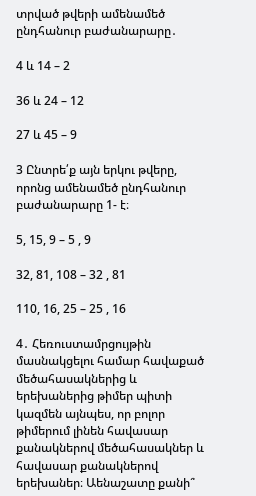տրված թվերի ամենամեծ ընդհանուր բաժանարարը․

4 և 14 – 2

36 և 24 – 12

27 և 45 – 9

3 Ընտրե՛ք այն երկու թվերը, որոնց ամենամեծ ընդհանուր բաժանարարը 1- է։

5, 15, 9 – 5 , 9

32, 81, 108 – 32 , 81

110, 16, 25 – 25 , 16

4․ Հեռուստամրցույթին մասնակցելու համար հավաքած մեծահասակներից և երեխաներից թիմեր պիտի կազմեն այնպես, որ բոլոր թիմերում լինեն հավասար քանակներով մեծահասակներ և հավասար քանակներով երեխաներ։ Աենաշատը քանի՞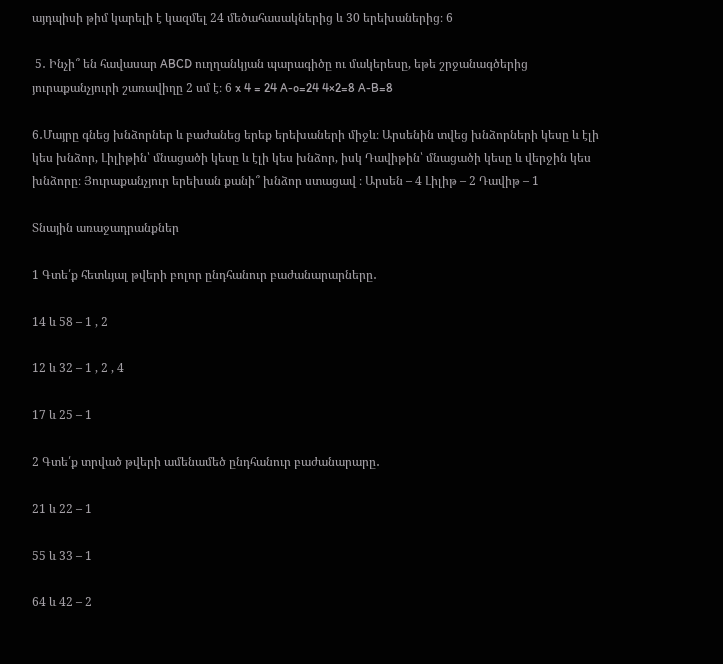այդպիսի թիմ կարելի է կազմել 24 մեծահասակներից և 30 երեխաներից։ 6

 5․ Ինչի՞ են հավասար ABCD ուղղանկյան պարագիծը ու մակերեսը, եթե շրջանագծերից յուրաքանչյուրի շառավիղը 2 սմ է։ 6 x 4 = 24 A-o=24 4×2=8 A-B=8

6․Մայրը գնեց խնձորներ և բաժանեց երեք երեխաների միջև։ Արսենին տվեց խնձորների կեսը և էլի կես խնձոր, Լիլիթին՝ մնացածի կեսը և էլի կես խնձոր, իսկ Դավիթին՝ մնացածի կեսը և վերջին կես խնձորը։ Յուրաքանչյուր երեխան քանի՞ խնձոր ստացավ ։ Արսեն – 4 Լիլիթ – 2 Դավիթ – 1

Տնային առաջադրանքներ

1 Գտե՛ք հետևյալ թվերի բոլոր ընդհանուր բաժանարարները․

14 և 58 – 1 , 2

12 և 32 – 1 , 2 , 4

17 և 25 – 1

2 Գտե՛ք տրված թվերի ամենամեծ ընդհանուր բաժանարարը․

21 և 22 – 1

55 և 33 – 1

64 և 42 – 2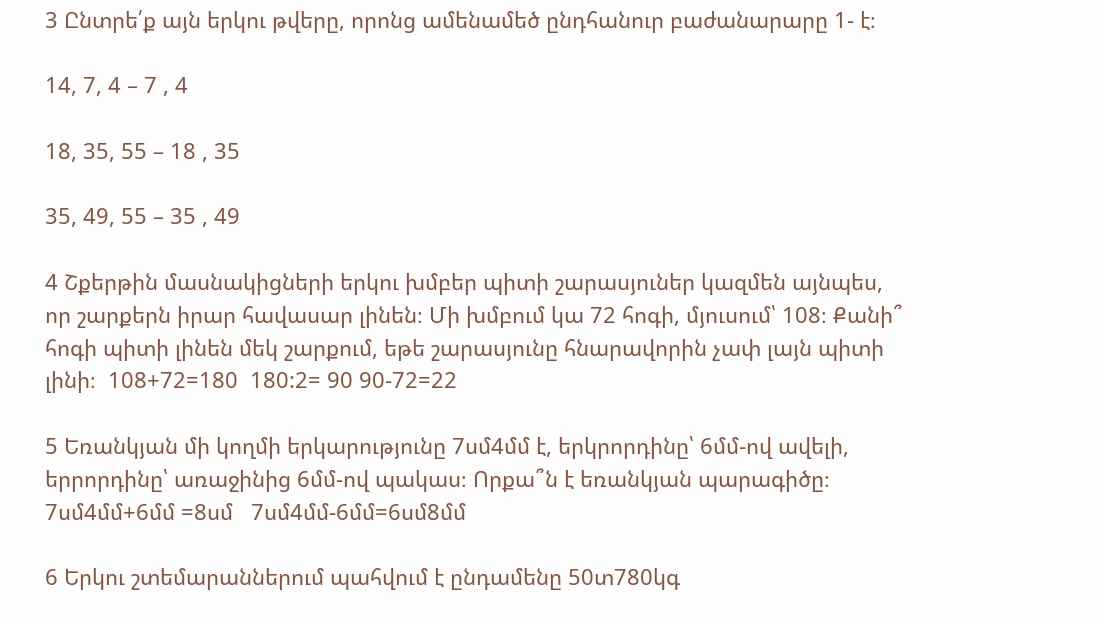3 Ընտրե՛ք այն երկու թվերը, որոնց ամենամեծ ընդհանուր բաժանարարը 1- է։

14, 7, 4 – 7 , 4

18, 35, 55 – 18 , 35

35, 49, 55 – 35 , 49

4 Շքերթին մասնակիցների երկու խմբեր պիտի շարասյուներ կազմեն այնպես, որ շարքերն իրար հավասար լինեն։ Մի խմբում կա 72 հոգի, մյուսում՝ 108։ Քանի՞ հոգի պիտի լինեն մեկ շարքում, եթե շարասյունը հնարավորին չափ լայն պիտի լինի։  108+72=180  180:2= 90 90-72=22

5 Եռանկյան մի կողմի երկարությունը 7սմ4մմ է, երկրորդինը՝ 6մմ-ով ավելի, երրորդինը՝ առաջինից 6մմ-ով պակաս։ Որքա՞ն է եռանկյան պարագիծը։  7սմ4մմ+6մմ =8սմ   7սմ4մմ-6մմ=6սմ8մմ

6 Երկու շտեմարաններում պահվում է ընդամենը 50տ780կգ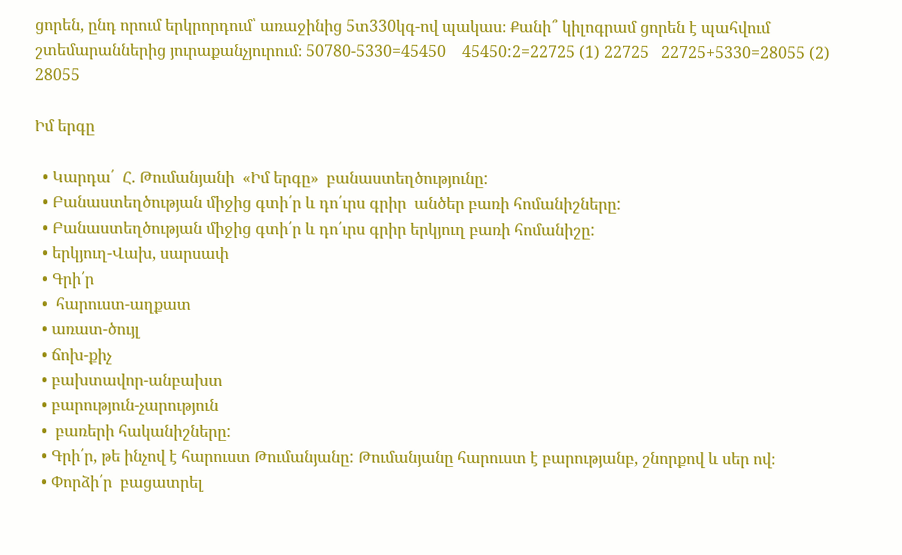ցորեն, ընդ որում երկրորդում՝ առաջինից 5տ330կգ-ով պակաս։ Քանի՞ կիլոգրամ ցորեն է պահվում շտեմարաններից յուրաքանչյուրում։ 50780-5330=45450    45450:2=22725 (1) 22725   22725+5330=28055 (2) 28055

Իմ երգը

  • Կարդա՛  Հ. Թումանյանի  «Իմ երգը»  բանաստեղծությունը:
  • Բանաստեղծության միջից գտի՛ր և դո՛ւրս գրիր  անծեր բառի հոմանիշները:
  • Բանաստեղծության միջից գտի՛ր և դո՛ւրս գրիր երկյուղ բառի հոմանիշը:
  • երկյուղ-Վախ, սարսափ
  • Գրի՛ր
  •  հարուստ-աղքատ
  • առատ-ծույլ
  • ճոխ-քիչ
  • բախտավոր-անբախտ
  • բարություն-չարություն
  •  բառերի հականիշները:
  • Գրի՛ր, թե ինչով է հարուստ Թումանյանը: Թումանյանը հարուստ է բարությանբ, շնորքով և սեր ով։
  • Փորձի՛ր  բացատրել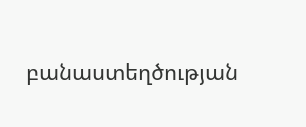բանաստեղծության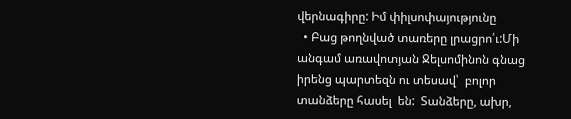վերնագիրը: Իմ փիլսոփայությունը
  • Բաց թողնված տառերը լրացրո՛ւ:Մի անգամ առավոտյան Ջելսոմինոն գնաց իրենց պարտեզն ու տեսավ՝  բոլոր տանձերը հասել  են:  Տանձերը, ախր,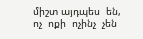միշտ այդպես  են,   ոչ  ոքի  ոչինչ  չեն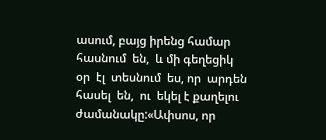ասում, բայց իրենց համար հասնում  են,  և մի գեղեցիկ  օր  էլ  տեսնում  ես, որ  արդեն  հասել  են,  ու  եկել է քաղելու ժամանակը:«Ափսոս, որ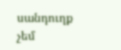սանդուղք  չեմ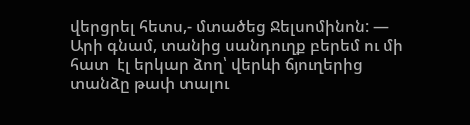վերցրել հետս,- մտածեց Ջելսոմինոն: — Արի գնամ, տանից սանդուղք բերեմ ու մի հատ  էլ երկար ձող՝ վերևի ճյուղերից տանձը թափ տալու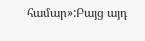համար»:Բայց այդ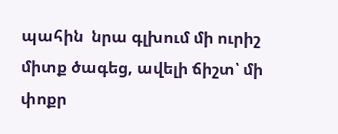պահին  նրա գլխում մի ուրիշ միտք ծագեց, ավելի ճիշտ՝ մի փոքր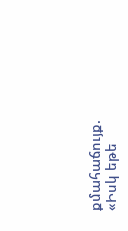քմահաճույք. «Իսկ եթե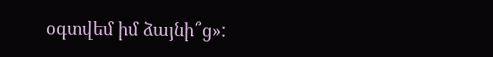օգտվեմ իմ ձայնի՞ց»: